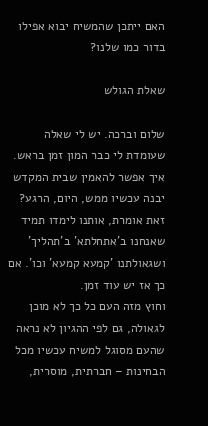האם ייתכן שהמשיח יבוא אפילו בדור כמו שלנו?

שאלת הגולש

שלום וברכה. יש לי שאלה שעומדת לי כבר המון זמן בראש.
איך אפשר להאמין שבית המקדש יבנה עכשיו ממש, היום, הרגע?
זאת אומרת, אותנו לימדו תמיד שאנחנו ב'אתחלתא' ב'תהליך' ושגאולתנו 'קמעא קמעא' וכו'. אם כך אז יש עוד זמן.
וחוץ מזה העם כל כך לא מוכן לגאולה, גם לפי ההגיון לא נראה שהעם מסוגל למשיח עכשיו מכל הבחינות – חברתית, מוסרית,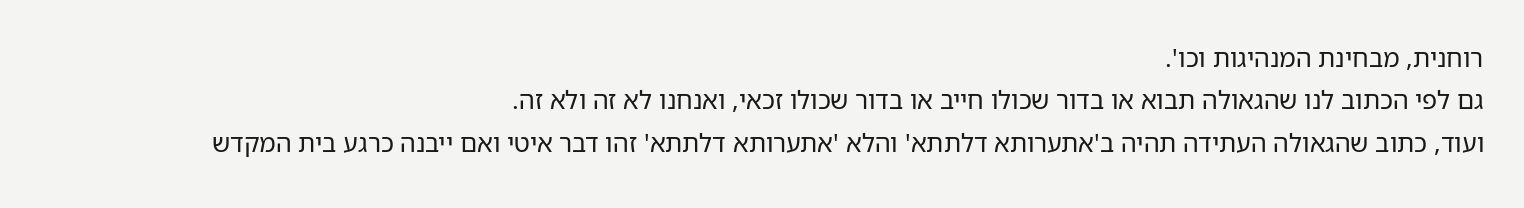רוחנית, מבחינת המנהיגות וכו'.
גם לפי הכתוב לנו שהגאולה תבוא או בדור שכולו חייב או בדור שכולו זכאי, ואנחנו לא זה ולא זה.
ועוד, כתוב שהגאולה העתידה תהיה ב'אתערותא דלתתא' והלא 'אתערותא דלתתא' זהו דבר איטי ואם ייבנה כרגע בית המקדש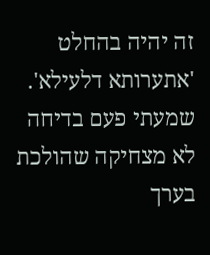זה יהיה בהחלט 'אתערותא דלעילא'.
שמעתי פעם בדיחה לא מצחיקה שהולכת בערך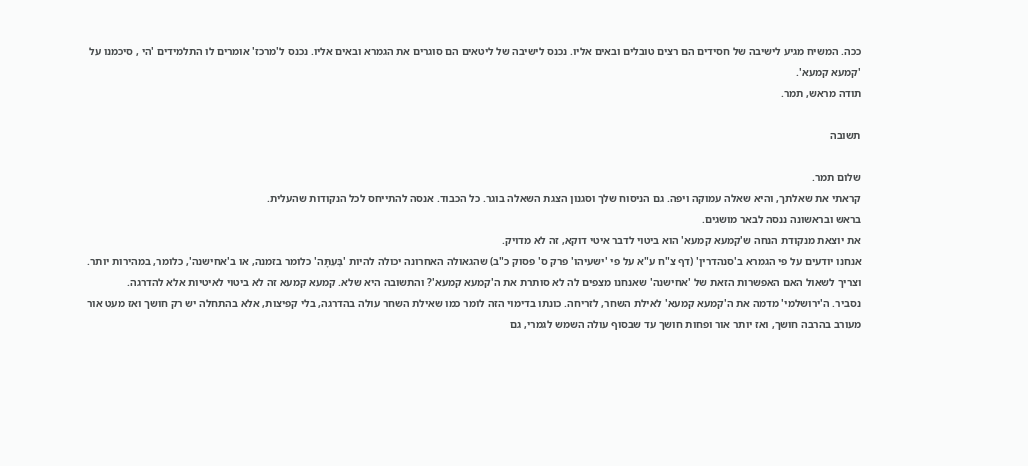ככה. המשיח מגיע לישיבה של חסידים הם רצים טובלים ובאים אליו. נכנס לישיבה של ליטאים הם סוגרים את הגמרא ובאים אליו. נכנס ל'מרכז' אומרים לו התלמידים 'הי , סיכמנו על 'קמעא קמעא'.
תודה מראש, תמר.

תשובה

שלום תמר.
קראתי את שאלתך, והיא שאלה עמוקה ויפה. גם הניסוח שלך וסגנון הצגת השאלה בוגר. כל הכבוד. אנסה להתייחס לכל הנקודות שהעלית.
בראש ובראשונה ננסה לבאר מושגים.
את יוצאת מנקודת הנחה ש'קמעא קמעא' הוא ביטוי לדבר איטי דוקא, זה לא מדויק.
אנחנו יודעים על פי הגמרא ב'סנהדרין' (דף צ"ח ע"א על פי 'ישעיהו' פרק ס' פסוק כ"ב) שהגאולה האחרונה יכולה להיות 'בְּעִתָּה' כלומר בזמנה, או ב'אחישנה', כלומר, במהירות יותר.
וצריך לשאול האם האפשרות הזאת של 'אחישנה' שאנחנו מצפים לה לא סותרת את ה'קמעא קמעא'? והתשובה היא שלא. קמעא קמעא זה לא ביטוי לאיטיות אלא להדרגה.
נסביר. ה'ירושלמי' מדמה את ה'קמעא קמעא' לאילת השחר, לזריחה. כונתו בדימוי הזה לומר כמו שאילת השחר עולה בהדרגה, בלי קפיצות, אלא בהתחלה יש רק חושך ואז מעט אור מעורב בהרבה חושך, ואז יותר אור ופחות חושך עד שבסוף עולה השמש לגמרי, גם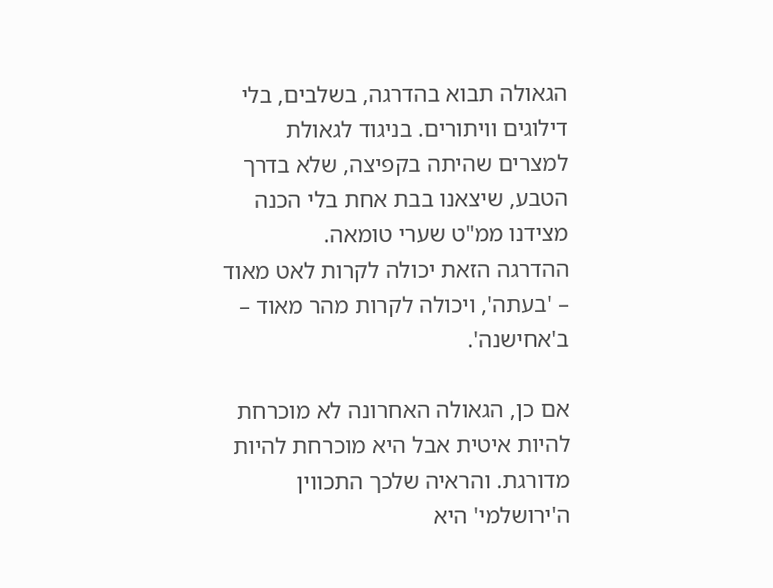הגאולה תבוא בהדרגה, בשלבים, בלי דילוגים וויתורים. בניגוד לגאולת למצרים שהיתה בקפיצה, שלא בדרך הטבע, שיצאנו בבת אחת בלי הכנה מצידנו ממ"ט שערי טומאה.
ההדרגה הזאת יכולה לקרות לאט מאוד – 'בעתה', ויכולה לקרות מהר מאוד – ב'אחישנה'.

אם כן, הגאולה האחרונה לא מוכרחת להיות איטית אבל היא מוכרחת להיות מדורגת. והראיה שלכך התכווין ה'ירושלמי' היא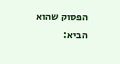הפסוק שהוא הביא: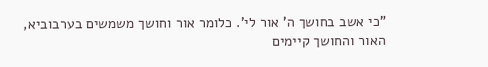"כי אשב בחושך ה' אור לי'. כלומר אור וחושך משמשים בערבוביא, האור והחושך קיימים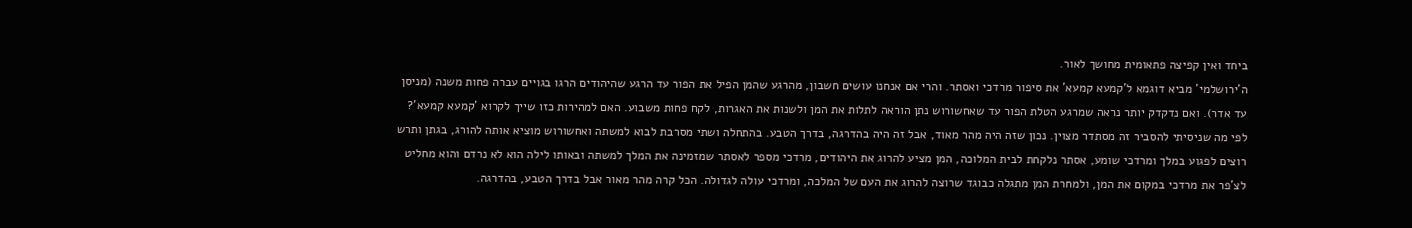ביחד ואין קפיצה פתאומית מחושך לאור.
ה'ירושלמי' מביא דוגמא ל'קמעא קמעא' את סיפור מרדכי ואסתר. והרי אם אנחנו עושים חשבון, מהרגע שהמן הפיל את הפור עד הרגע שהיהודים הרגו בגויים עברה פחות משנה (מניסן עד אדר). ואם נדקדק יותר נראה שמרגע הטלת הפור עד שאחשורוש נתן הוראה לתלות את המן ולשנות את האגרות, לקח פחות משבוע. האם למהירות כזו שייך לקרוא 'קמעא קמעא'?
לפי מה שניסיתי להסביר זה מסתדר מצוין. נכון שזה היה מהר מאוד, אבל זה היה בהדרגה, בדרך הטבע. בהתחלה ושתי מסרבת לבוא למשתה ואחשורוש מוציא אותה להורג, בגתן ותרש רוצים לפגוע במלך ומרדכי שומע, אסתר נלקחת לבית המלוכה, המן מציע להרוג את היהודים, מרדכי מספר לאסתר שמזמינה את המלך למשתה ובאותו לילה הוא לא נרדם והוא מחליט לצ'פר את מרדכי במקום את המן, ולמחרת המן מתגלה כבוגד שרוצה להרוג את העם של המלכה, ומרדכי עולה לגדולה. הכל קרה מהר מאור אבל בדרך הטבע, בהדרגה.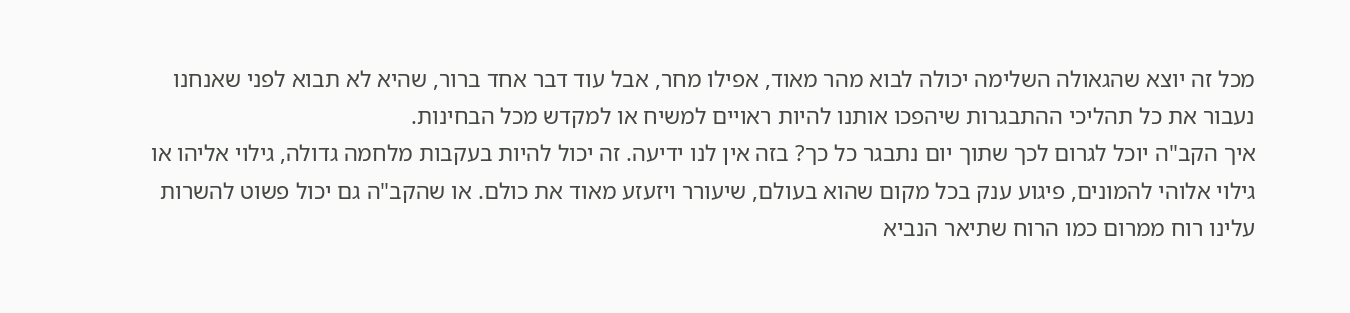מכל זה יוצא שהגאולה השלימה יכולה לבוא מהר מאוד, אפילו מחר, אבל עוד דבר אחד ברור, שהיא לא תבוא לפני שאנחנו נעבור את כל תהליכי ההתבגרות שיהפכו אותנו להיות ראויים למשיח או למקדש מכל הבחינות.
איך הקב"ה יוכל לגרום לכך שתוך יום נתבגר כל כך? בזה אין לנו ידיעה. זה יכול להיות בעקבות מלחמה גדולה, גילוי אליהו או גילוי אלוהי להמונים, פיגוע ענק בכל מקום שהוא בעולם, שיעורר ויזעזע מאוד את כולם. או שהקב"ה גם יכול פשוט להשרות עלינו רוח ממרום כמו הרוח שתיאר הנביא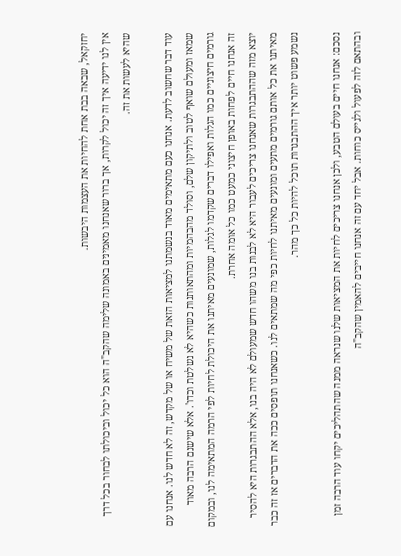יחזקאל, שבאה בבת אחת להחיות את העצמות היבשות.
אין לנו ידיעה איך זה יכול לקרות, אך ברור שאנחנו מאמינים באמונה שלימה שהקב"ה הוא כל יכול וביכולתו לבחור בכל דרך שהיא לעשות את זה.

עוד דבר שחשוב לדעת. אנחנו כעם מתאימים מאוד בנשמתנו למציאות הזאת של משיח או של מקדש, זה לא חדש לנו. אנחנו עם שמאז ומעולם שואף לטוב ולתיקון שלם, וסולד מהבהמיות ומהתאותנות כשהיא לא נשלטת וכדו'. אלא שישנם הרבה מאוד גורמים חיצוניים כמו הגלות ואפילו דברים שקדמו לגלות, שמונעים מאיתנו את היכולת לחיות לפי הרמה המתאימה לנו, ובמקום זה אנחנו חיים לפחות באופן חיצוני כמעט כמו כל אומה אחרת.
יוצא מזה שההתבגרות שאנחנו צריכים לעבור היא לא לבנות בנו משהו חדש שמעולם לא היה בנו, אלא ההתבגרות היא להסיר מאיתנו את כל אותם גורמים מתעים ומונעים מאיתנו לחיות כפי מה שמתאים לנו. כשאנחנו תופסים ככה את הדברים אז זה כבר נשמע פשוט יותר איך ההתבגרות תוכל להיות כל כך מהר.

נסכם: אנחנו חיים בעולם הטבע, ולכן אנחנו צריכים לחיות את המציאות שלנו שנראה ממנה שהתהליכים יקחו עוד הרבה זמן ובהתאם לזה לפעול ולגייס כוחות. אבל יחד עם זה אנחנו חייבים להאמין שהקב"ה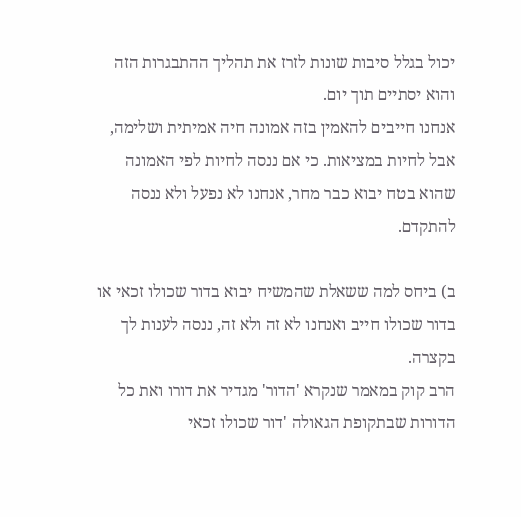יכול בגלל סיבות שונות לזרז את תהליך ההתבגרות הזה והוא יסתיים תוך יום.
אנחנו חייבים להאמין בזה אמונה חיה אמיתית ושלימה, אבל לחיות במציאות. כי אם ננסה לחיות לפי האמונה שהוא בטח יבוא כבר מחר, אנחנו לא נפעל ולא ננסה להתקדם.

ב) ביחס למה ששאלת שהמשיח יבוא בדור שכולו זכאי או בדור שכולו חייב ואנחנו לא זה ולא זה, ננסה לענות לך בקצרה.
הרב קוק במאמר שנקרא 'הדור' מגדיר את דורו ואת כל הדורות שבתקופת הגאולה 'דור שכולו זכאי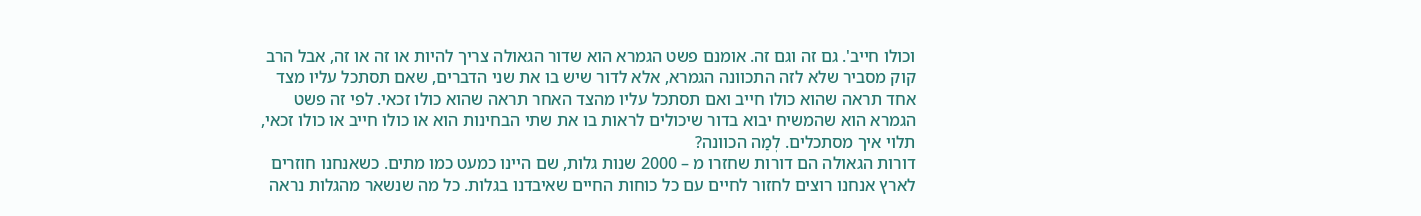וכולו חייב'. גם זה וגם זה. אומנם פשט הגמרא הוא שדור הגאולה צריך להיות או זה או זה, אבל הרב קוק מסביר שלא לזה התכוונה הגמרא, אלא לדור שיש בו את שני הדברים, שאם תסתכל עליו מצד אחד תראה שהוא כולו חייב ואם תסתכל עליו מהצד האחר תראה שהוא כולו זכאי. לפי זה פשט הגמרא הוא שהמשיח יבוא בדור שיכולים לראות בו את שתי הבחינות הוא או כולו חייב או כולו זכאי, תלוי איך מסתכלים. לְמַה הכוונה?
דורות הגאולה הם דורות שחזרו מ – 2000 שנות גלות, שם היינו כמעט כמו מתים. כשאנחנו חוזרים לארץ אנחנו רוצים לחזור לחיים עם כל כוחות החיים שאיבדנו בגלות. כל מה שנשאר מהגלות נראה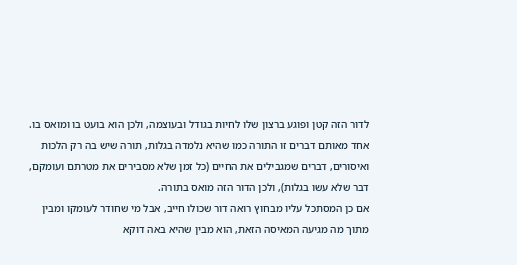לדור הזה קטן ופוגע ברצון שלו לחיות בגודל ובעוצמה, ולכן הוא בועט בו ומואס בו. אחד מאותם דברים זו התורה כמו שהיא נלמדה בגלות, תורה שיש בה רק הלכות ואיסורים, דברים שמגבילים את החיים (כל זמן שלא מסבירים את מטרתם ועומקם, דבר שלא עשו בגלות), ולכן הדור הזה מואס בתורה.
אם כן המסתכל עליו מבחוץ רואה דור שכולו חייב, אבל מי שחודר לעומקו ומבין מתוך מה מגיעה המאיסה הזאת, הוא מבין שהיא באה דוקא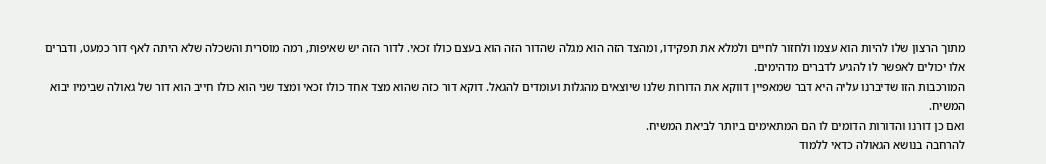מתוך הרצון שלו להיות הוא עצמו ולחזור לחיים ולמלא את תפקידו, ומהצד הזה הוא מגלה שהדור הזה הוא בעצם כולו זכאי. לדור הזה יש שאיפות, רמה מוסרית והשכלה שלא היתה לאף דור כמעט, ודברים אלו יכולים לאפשר לו להגיע לדברים מדהימים.
המורכבות הזו שדיברנו עליה היא דבר שמאפיין דווקא את הדורות שלנו שיוצאים מהגלות ועומדים להגאל. דוקא דור כזה שהוא מצד אחד כולו זכאי ומצד שני הוא כולו חייב הוא דור של גאולה שבימיו יבוא המשיח.
ואם כן דורנו והדורות הדומים לו הם המתאימים ביותר לביאת המשיח.
להרחבה בנושא הגאולה כדאי ללמוד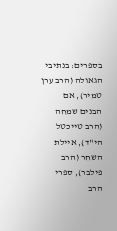בספרים: בנתיבי הגאולה (הרב ערן טמיר), אם הבנים שמחה (הרב טייכטל הי"ד), איילת השחר (הרב פילבר), ספרי הרב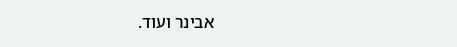אבינר ועוד.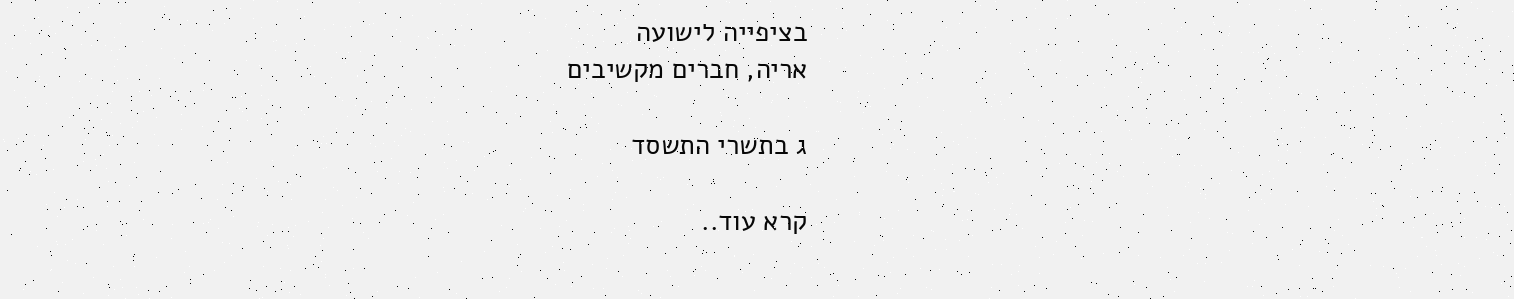בציפייה לישועה
אריה, חברים מקשיבים

ג בתשרי התשסד

קרא עוד..